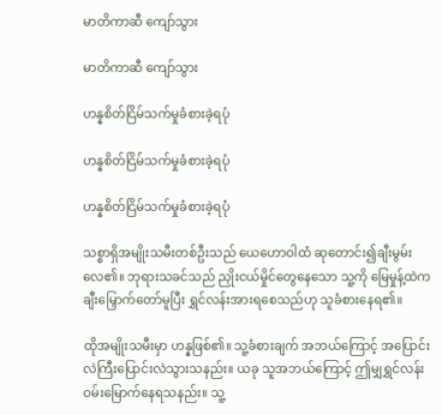မာတိကာဆီ ကျော်သွား

မာတိကာဆီ ကျော်သွား

ဟန္နစိတ်ငြိမ်သက်မှုခံစားခဲ့ရပုံ

ဟန္နစိတ်ငြိမ်သက်မှုခံစားခဲ့ရပုံ

ဟန္နစိတ်ငြိမ်သက်မှုခံစားခဲ့ရပုံ

သစ္စာရှိအမျိုးသမီးတစ်ဦးသည် ယေဟောဝါထံ ဆုတောင်း၍ချီးမွမ်းလေ၏။ ဘုရားသခင်သည် ညှိုးငယ်မှိုင်တွေနေသော သူ့ကို မြေမှုန့်ထဲက ချီးမြှောက်တော်မူပြီး ရွှင်လန်းအားရစေသည်ဟု သူခံစားနေရ၏။

ထိုအမျိုးသမီးမှာ ဟန္နဖြစ်၏။ သူ့ခံစားချက် အဘယ်ကြောင့် အပြောင်းလဲကြီးပြောင်းလဲသွားသနည်း။ ယခု သူအဘယ်ကြောင့် ဤမျှရွှင်လန်းဝမ်းမြောက်နေရသနည်း။ သူ့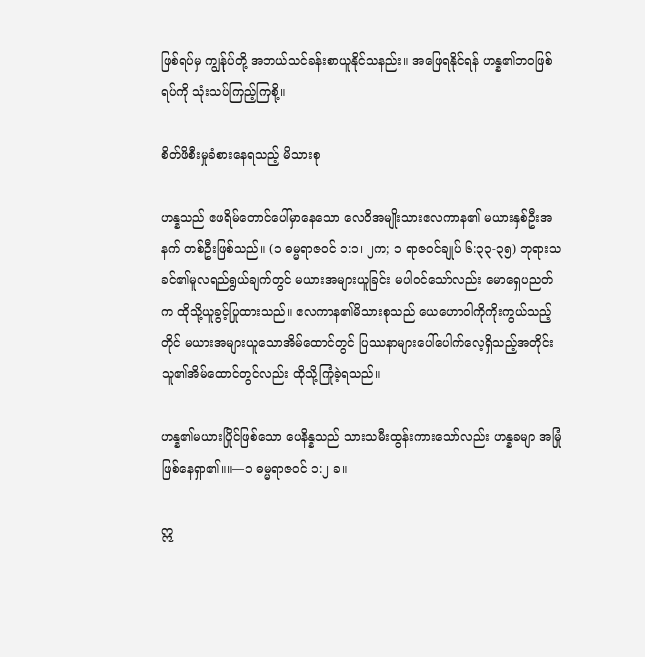ဖြစ်ရပ်မှ ကျွန်ုပ်တို့ အဘယ်သင်ခန်းစာယူနိုင်သနည်း။ အဖြေရနိုင်ရန် ဟန္န၏ဘဝဖြစ်ရပ်ကို သုံးသပ်ကြည့်ကြစို့။

စိတ်ဖိစီးမှုခံစားနေရသည့် မိသားစု

ဟန္နသည် ဧဖရိမ်တောင်ပေါ်မှာနေသော လေဝိအမျိုးသားဧလကာန၏ မယားနှစ်ဦးအနက် တစ်ဦးဖြစ်သည်။ (၁ ဓမ္မရာဇဝင် ၁:၁၊ ၂က; ၁ ရာဇဝင်ချုပ် ၆:၃၃-၃၅) ဘုရားသခင်၏မူလရည်ရွယ်ချက်တွင် မယားအများယူခြင်း မပါဝင်သော်လည်း မောရှေပညတ်က ထိုသို့ယူခွင့်ပြုထားသည်။ ဧလကာန၏မိသားစုသည် ယေဟောဝါကိုကိုးကွယ်သည့်တိုင် မယားအများယူသောအိမ်ထောင်တွင် ပြဿနာများပေါ်ပေါက်လေ့ရှိသည့်အတိုင်း သူ၏အိမ်ထောင်တွင်လည်း ထိုသို့ကြုံခဲ့ရသည်။

ဟန္န၏မယားပြိုင်ဖြစ်သော ပေနိန္နသည် သားသမီးထွန်းကားသော်လည်း ဟန္နခမျာ အမြုံဖြစ်နေရှာ၏။။—၁ ဓမ္မရာဇဝင် ၁:၂ ခ။

ဣ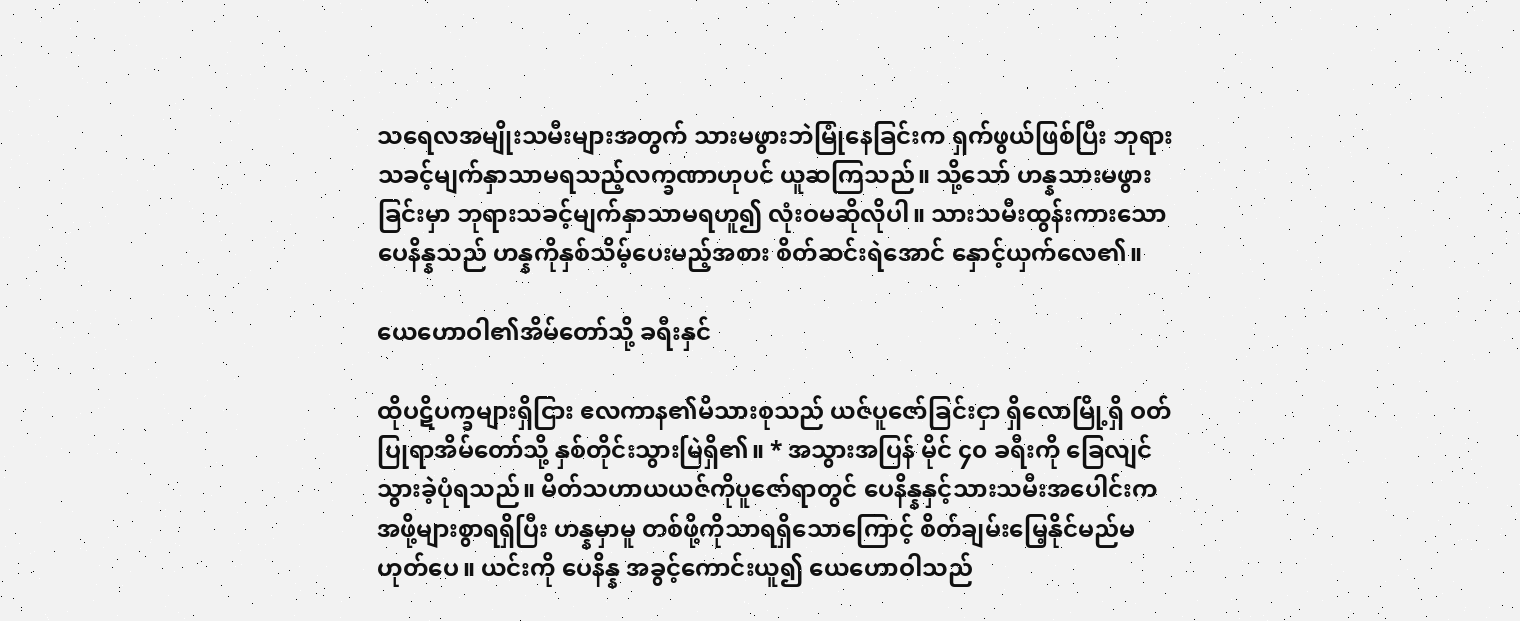သရေလအမျိုးသမီးများအတွက် သားမဖွားဘဲမြုံနေခြင်းက ရှက်ဖွယ်ဖြစ်ပြီး ဘုရားသခင့်မျက်နှာသာမရသည့်လက္ခဏာဟုပင် ယူဆကြသည်။ သို့သော် ဟန္နသားမဖွားခြင်းမှာ ဘုရားသခင့်မျက်နှာသာမရဟူ၍ လုံးဝမဆိုလိုပါ။ သားသမီးထွန်းကားသော ပေနိန္နသည် ဟန္နကိုနှစ်သိမ့်ပေးမည့်အစား စိတ်ဆင်းရဲအောင် နှောင့်ယှက်လေ၏။

ယေဟောဝါ၏အိမ်တော်သို့ ခရီးနှင်

ထိုပဋိပက္ခများရှိငြား ဧလကာန၏မိသားစုသည် ယဇ်ပူဇော်ခြင်းငှာ ရှိလောမြို့ရှိ ဝတ်ပြုရာအိမ်တော်သို့ နှစ်တိုင်းသွားမြဲရှိ၏။ * အသွားအပြန် မိုင် ၄၀ ခရီးကို ခြေလျင်သွားခဲ့ပုံရသည်။ မိတ်သဟာယယဇ်ကိုပူဇော်ရာတွင် ပေနိန္နနှင့်သားသမီးအပေါင်းက အဖို့များစွာရရှိပြီး ဟန္နမှာမူ တစ်ဖို့ကိုသာရရှိသောကြောင့် စိတ်ချမ်းမြေ့နိုင်မည်မဟုတ်ပေ။ ယင်းကို ပေနိန္န အခွင့်ကောင်းယူ၍ ယေဟောဝါသည်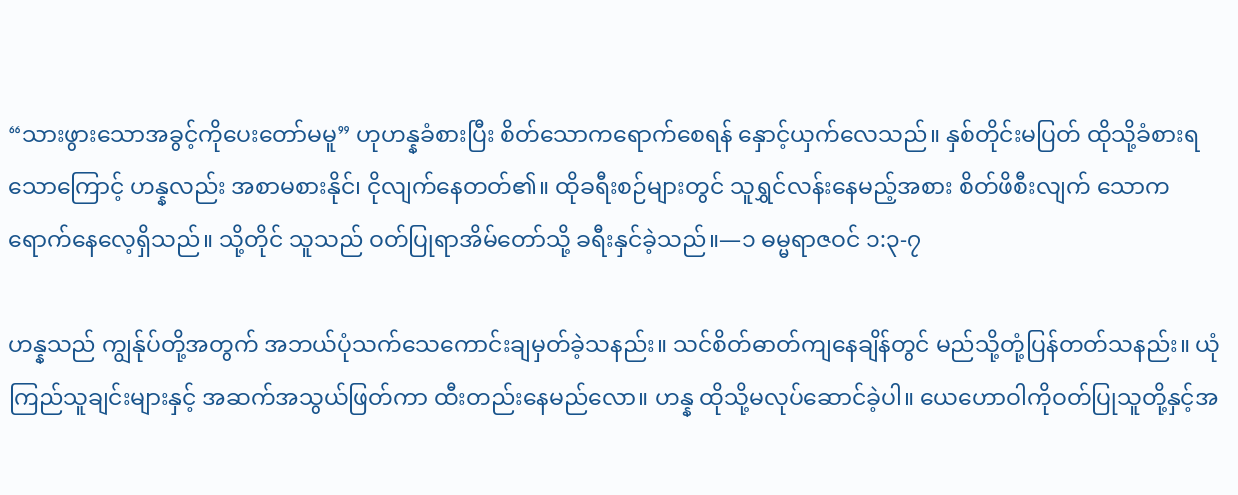“သားဖွားသောအခွင့်ကိုပေးတော်မမူ” ဟုဟန္နခံစားပြီး စိတ်သောကရောက်စေရန် နှောင့်ယှက်လေသည်။ နှစ်တိုင်းမပြတ် ထိုသို့ခံစားရသောကြောင့် ဟန္နလည်း အစာမစားနိုင်၊ ငိုလျက်နေတတ်၏။ ထိုခရီးစဉ်များတွင် သူရွှင်လန်းနေမည့်အစား စိတ်ဖိစီးလျက် သောကရောက်နေလေ့ရှိသည်။ သို့တိုင် သူသည် ဝတ်ပြုရာအိမ်တော်သို့ ခရီးနှင်ခဲ့သည်။—၁ ဓမ္မရာဇဝင် ၁:၃-၇

ဟန္နသည် ကျွန်ုပ်တို့အတွက် အဘယ်ပုံသက်သေကောင်းချမှတ်ခဲ့သနည်း။ သင်စိတ်ဓာတ်ကျနေချိန်တွင် မည်သို့တုံ့ပြန်တတ်သနည်း။ ယုံကြည်သူချင်းများနှင့် အဆက်အသွယ်ဖြတ်ကာ ထီးတည်းနေမည်လော။ ဟန္န ထိုသို့မလုပ်ဆောင်ခဲ့ပါ။ ယေဟောဝါကိုဝတ်ပြုသူတို့နှင့်အ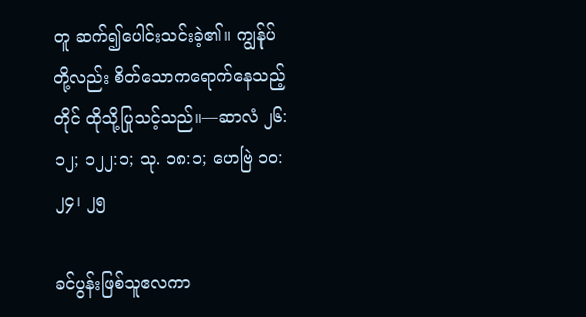တူ ဆက်၍ပေါင်းသင်းခဲ့၏။ ကျွန်ုပ်တို့လည်း စိတ်သောကရောက်နေသည့်တိုင် ထိုသို့ပြုသင့်သည်။—ဆာလံ ၂၆:၁၂; ၁၂၂:၁; သု. ၁၈:၁; ဟေဗြဲ ၁၀:၂၄၊ ၂၅

ခင်ပွန်းဖြစ်သူဧလကာ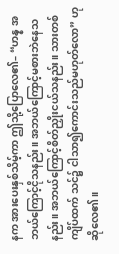နက အားပေးနှစ်သိမ့်ကာ ဤသို့ပြောလေ၏– “ဟန္န အဘယ်ကြောင့်ငိုသနည်း။ အဘယ်ကြောင့်မစားဘဲနေသနည်း။ အဘယ်ကြောင့်စိတ်ညှိုးငယ်သနည်း။ သားတစ်ကျိပ်ထက် သင်၌ ငါသာ၍ကောင်းသည်မဟုတ်လော” ဟုဆိုလေ၏။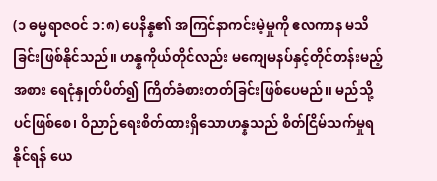(၁ ဓမ္မရာဇဝင် ၁:၈) ပေနိန္န၏ အကြင်နာကင်းမဲ့မှုကို ဧလကာန မသိခြင်းဖြစ်နိုင်သည်။ ဟန္နကိုယ်တိုင်လည်း မကျေမနပ်နှင့်တိုင်တန်းမည့်အစား ရေငုံနှုတ်ပိတ်၍ ကြိတ်ခံစားတတ်ခြင်းဖြစ်ပေမည်။ မည်သို့ပင်ဖြစ်စေ၊ ဝိညာဉ်ရေးစိတ်ထားရှိသောဟန္နသည် စိတ်ငြိမ်သက်မှုရနိုင်ရန် ယေ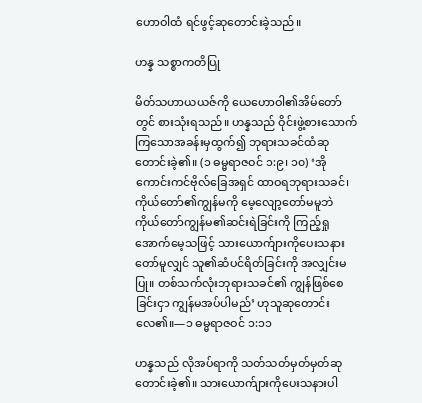ဟောဝါထံ ရင်ဖွင့်ဆုတောင်းခဲ့သည်။

ဟန္န သစ္စာကတိပြု

မိတ်သဟာယယဇ်ကို ယေဟောဝါ၏အိမ်တော်တွင် စားသုံးရသည်။ ဟန္နသည် ဝိုင်းဖွဲ့စားသောက်ကြသောအခန်းမှထွက်၍ ဘုရားသခင်ထံဆုတောင်းခဲ့၏။ (၁ ဓမ္မရာဇဝင် ၁:၉၊ ၁၀) ‘အိုကောင်းကင်ဗိုလ်ခြေအရှင် ထာဝရဘုရားသခင်၊ ကိုယ်တော်၏ကျွန်မကို မေ့လျော့တော်မမူဘဲ ကိုယ်တော်ကျွန်မ၏ဆင်းရဲခြင်းကို ကြည့်ရှုအောက်မေ့သဖြင့် သားယောက်ျားကိုပေးသနားတော်မူလျှင် သူ၏ဆံပင်ရိတ်ခြင်းကို အလျှင်းမပြု။ တစ်သက်လုံးဘုရားသခင်၏ ကျွန်ဖြစ်စေခြင်းငှာ ကျွန်မအပ်ပါမည်’ ဟုသူဆုတောင်းလေ၏။—၁ ဓမ္မရာဇဝင် ၁:၁၁

ဟန္နသည် လိုအပ်ရာကို သတ်သတ်မှတ်မှတ်ဆုတောင်းခဲ့၏။ သားယောက်ျားကိုပေးသနားပါ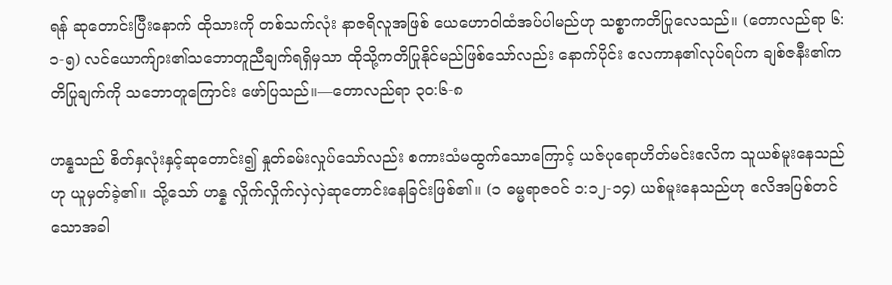ရန် ဆုတောင်းပြီးနောက် ထိုသားကို တစ်သက်လုံး နာဇရိလူအဖြစ် ယေဟောဝါထံအပ်ပါမည်ဟု သစ္စာကတိပြုလေသည်။ (တောလည်ရာ ၆:၁-၅) လင်ယောက်ျား၏သဘောတူညီချက်ရရှိမှသာ ထိုသို့ကတိပြုနိုင်မည်ဖြစ်သော်လည်း နောက်ပိုင်း ဧလကာန၏လုပ်ရပ်က ချစ်ဇနီး၏ကတိပြုချက်ကို သဘောတူကြောင်း ဖော်ပြသည်။—တောလည်ရာ ၃၀:၆-၈

ဟန္နသည် စိတ်နှလုံးနှင့်ဆုတောင်း၍ နှုတ်ခမ်းလှုပ်သော်လည်း စကားသံမထွက်သောကြောင့် ယဇ်ပုရောဟိတ်မင်းဧလိက သူယစ်မူးနေသည်ဟု ယူမှတ်ခဲ့၏။ သို့သော် ဟန္န လှိုက်လှိုက်လှဲလှဲဆုတောင်းနေခြင်းဖြစ်၏။ (၁ ဓမ္မရာဇဝင် ၁:၁၂-၁၄) ယစ်မူးနေသည်ဟု ဧလိအပြစ်တင်သောအခါ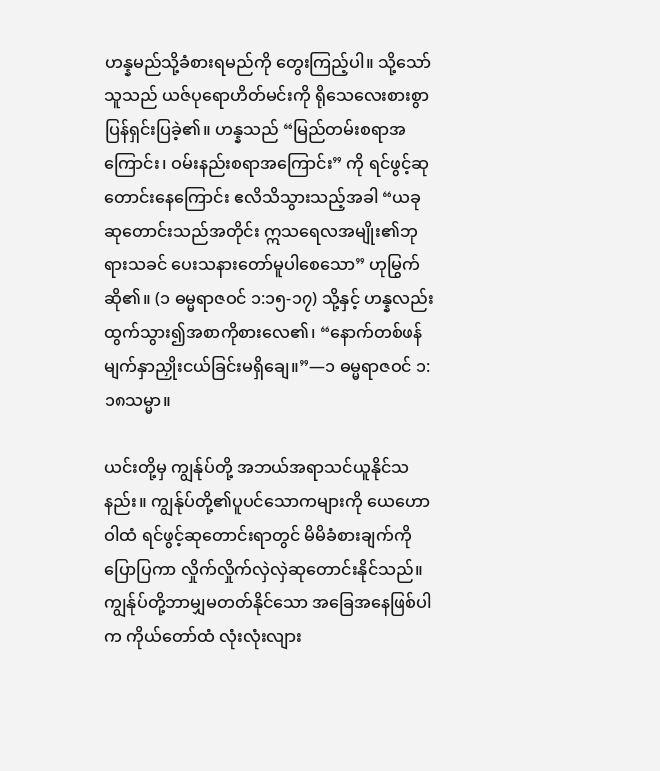ဟန္နမည်သို့ခံစားရမည်ကို တွေးကြည့်ပါ။ သို့သော် သူသည် ယဇ်ပုရောဟိတ်မင်းကို ရိုသေလေးစားစွာ ပြန်ရှင်းပြခဲ့၏။ ဟန္နသည် “မြည်တမ်းစရာအကြောင်း၊ ဝမ်းနည်းစရာအကြောင်း” ကို ရင်ဖွင့်ဆုတောင်းနေကြောင်း ဧလိသိသွားသည့်အခါ “ယခုဆုတောင်းသည်အတိုင်း ဣသရေလအမျိုး၏ဘုရားသခင် ပေးသနားတော်မူပါစေသော” ဟုမြွက်ဆို၏။ (၁ ဓမ္မရာဇဝင် ၁:၁၅-၁၇) သို့နှင့် ဟန္နလည်း ထွက်သွား၍အစာကိုစားလေ၏၊ “နောက်တစ်ဖန် မျက်နှာညှိုးငယ်ခြင်းမရှိချေ။”—၁ ဓမ္မရာဇဝင် ၁:၁၈သမ္မာ။

ယင်းတို့မှ ကျွန်ုပ်တို့ အဘယ်အရာသင်ယူနိုင်သနည်း။ ကျွန်ုပ်တို့၏ပူပင်သောကများကို ယေဟောဝါထံ ရင်ဖွင့်ဆုတောင်းရာတွင် မိမိခံစားချက်ကိုပြောပြကာ လှိုက်လှိုက်လှဲလှဲဆုတောင်းနိုင်သည်။ ကျွန်ုပ်တို့ဘာမျှမတတ်နိုင်သော အခြေအနေဖြစ်ပါက ကိုယ်တော်ထံ လုံးလုံးလျား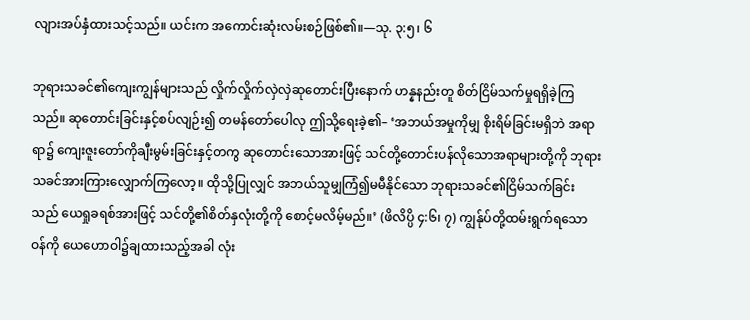လျားအပ်နှံထားသင့်သည်။ ယင်းက အကောင်းဆုံးလမ်းစဉ်ဖြစ်၏။—သု. ၃:၅၊ ၆

ဘုရားသခင်၏ကျေးကျွန်များသည် လှိုက်လှိုက်လှဲလှဲဆုတောင်းပြီးနောက် ဟန္နနည်းတူ စိတ်ငြိမ်သက်မှုရရှိခဲ့ကြသည်။ ဆုတောင်းခြင်းနှင့်စပ်လျဉ်း၍ တမန်တော်ပေါလု ဤသို့ရေးခဲ့၏– ‘အဘယ်အမှုကိုမျှ စိုးရိမ်ခြင်းမရှိဘဲ အရာရာ၌ ကျေးဇူးတော်ကိုချီးမွမ်းခြင်းနှင့်တကွ ဆုတောင်းသောအားဖြင့် သင်တို့တောင်းပန်လိုသောအရာများတို့ကို ဘုရားသခင်အားကြားလျှောက်ကြလော့။ ထိုသို့ပြုလျှင် အဘယ်သူမျှကြံ၍မမီနိုင်သော ဘုရားသခင်၏ငြိမ်သက်ခြင်းသည် ယေရှုခရစ်အားဖြင့် သင်တို့၏စိတ်နှလုံးတို့ကို စောင့်မလိမ့်မည်။’ (ဖိလိပ္ပိ ၄:၆၊ ၇) ကျွန်ုပ်တို့ထမ်းရွက်ရသောဝန်ကို ယေဟောဝါ၌ချထားသည့်အခါ လုံး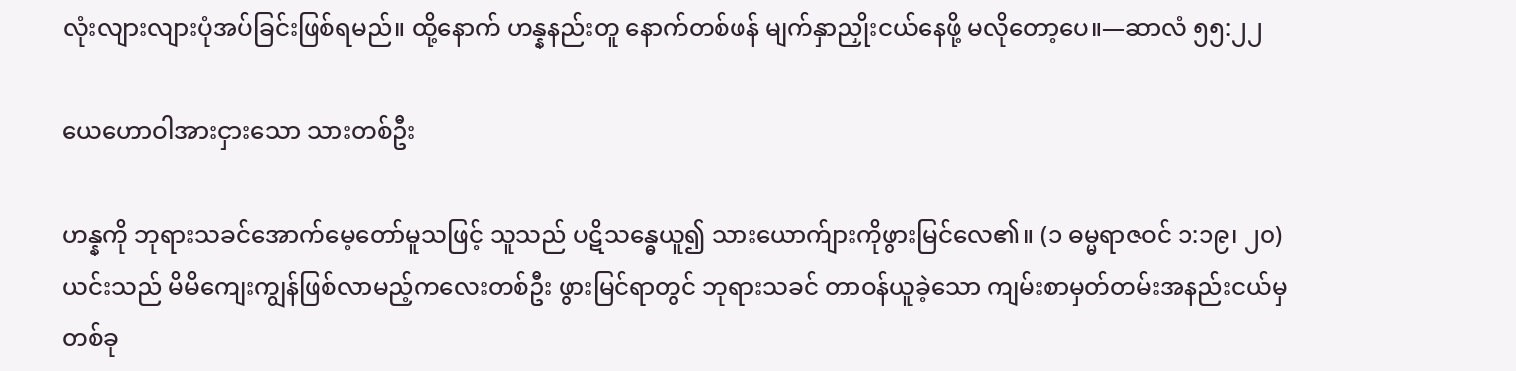လုံးလျားလျားပုံအပ်ခြင်းဖြစ်ရမည်။ ထို့နောက် ဟန္နနည်းတူ နောက်တစ်ဖန် မျက်နှာညှိုးငယ်နေဖို့ မလိုတော့ပေ။—ဆာလံ ၅၅:၂၂

ယေဟောဝါအားငှားသော သားတစ်ဦး

ဟန္နကို ဘုရားသခင်အောက်မေ့တော်မူသဖြင့် သူသည် ပဋိသန္ဓေယူ၍ သားယောက်ျားကိုဖွားမြင်လေ၏။ (၁ ဓမ္မရာဇဝင် ၁:၁၉၊ ၂၀) ယင်းသည် မိမိကျေးကျွန်ဖြစ်လာမည့်ကလေးတစ်ဦး ဖွားမြင်ရာတွင် ဘုရားသခင် တာဝန်ယူခဲ့သော ကျမ်းစာမှတ်တမ်းအနည်းငယ်မှ တစ်ခု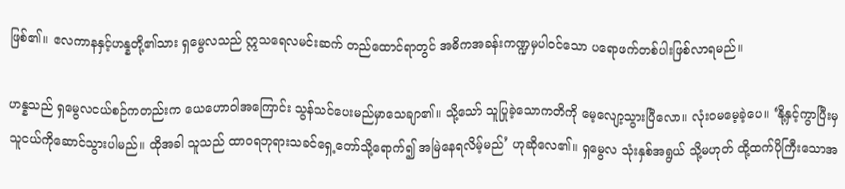ဖြစ်၏။ ဧလကာနနှင့်ဟန္နတို့၏သား ရှမွေလသည် ဣသရေလမင်းဆက် တည်ထောင်ရာတွင် အဓိကအခန်းကဏ္ဍမှပါဝင်သော ပရောဖက်တစ်ပါးဖြစ်လာရမည်။

ဟန္နသည် ရှမွေလငယ်စဉ်ကတည်းက ယေဟောဝါအကြောင်း သွန်သင်ပေးမည်မှာသေချာ၏။ သို့သော် သူပြုခဲ့သောကတိကို မေ့လျော့သွားပြီလော။ လုံးဝမမေ့ခဲ့ပေ။ ‘နို့နှင့်ကွာပြီးမှ သူငယ်ကိုဆောင်သွားပါမည်။ ထိုအခါ သူသည် ထာဝရဘုရားသခင်ရှေ့တော်သို့ရောက်၍ အမြဲနေရလိမ့်မည်’ ဟုဆိုလေ၏။ ရှမွေလ သုံးနှစ်အရွယ် သို့မဟုတ် ထို့ထက်ပိုကြီးသောအ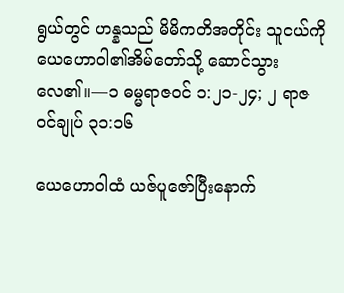ရွယ်တွင် ဟန္နသည် မိမိကတိအတိုင်း သူငယ်ကို ယေဟောဝါ၏အိမ်တော်သို့ ဆောင်သွားလေ၏။—၁ ဓမ္မရာဇဝင် ၁:၂၁-၂၄; ၂ ရာဇဝင်ချုပ် ၃၁:၁၆

ယေဟောဝါထံ ယဇ်ပူဇော်ပြီးနောက်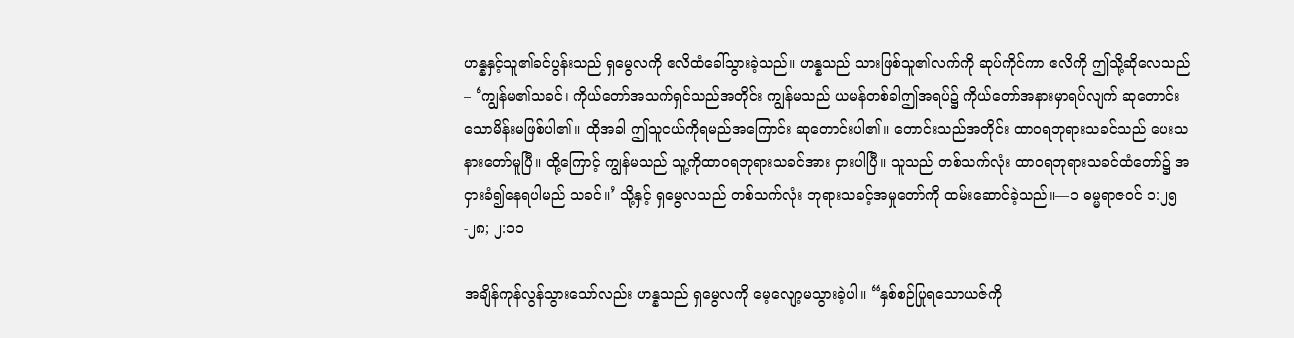ဟန္နနှင့်သူ၏ခင်ပွန်းသည် ရှမွေလကို ဧလိထံခေါ်သွားခဲ့သည်။ ဟန္နသည် သားဖြစ်သူ၏လက်ကို ဆုပ်ကိုင်ကာ ဧလိကို ဤသို့ဆိုလေသည်– ‘ကျွန်မ၏သခင်၊ ကိုယ်တော်အသက်ရှင်သည်အတိုင်း ကျွန်မသည် ယမန်တစ်ခါဤအရပ်၌ ကိုယ်တော်အနားမှာရပ်လျက် ဆုတောင်းသောမိန်းမဖြစ်ပါ၏။ ထိုအခါ ဤသူငယ်ကိုရမည်အကြောင်း ဆုတောင်းပါ၏။ တောင်းသည်အတိုင်း ထာဝရဘုရားသခင်သည် ပေးသနားတော်မူပြီ။ ထို့ကြောင့် ကျွန်မသည် သူ့ကိုထာဝရဘုရားသခင်အား ငှားပါပြီ။ သူသည် တစ်သက်လုံး ထာဝရဘုရားသခင်ထံတော်၌ အငှားခံ၍နေရပါမည် သခင်။’ သို့နှင့် ရှမွေလသည် တစ်သက်လုံး ဘုရားသခင့်အမှုတော်ကို ထမ်းဆောင်ခဲ့သည်။—၁ ဓမ္မရာဇဝင် ၁:၂၅-၂၈; ၂:၁၁

အချိန်ကုန်လွန်သွားသော်လည်း ဟန္နသည် ရှမွေလကို မေ့လျော့မသွားခဲ့ပါ။ “နှစ်စဉ်ပြုရသောယဇ်ကို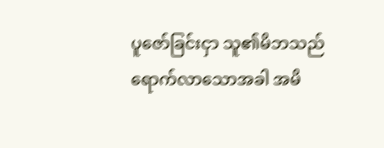ပူဇော်ခြင်းငှာ သူ၏မိဘသည် ရောက်လာသောအခါ အမိ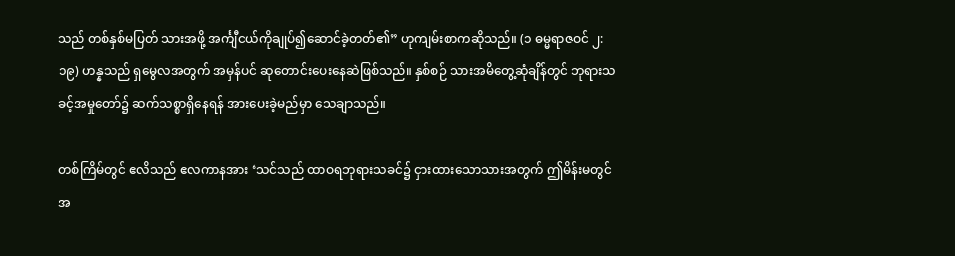သည် တစ်နှစ်မပြတ် သားအဖို့ အင်္ကျီငယ်ကိုချုပ်၍ဆောင်ခဲ့တတ်၏” ဟုကျမ်းစာကဆိုသည်။ (၁ ဓမ္မရာဇဝင် ၂:၁၉) ဟန္နသည် ရှမွေလအတွက် အမှန်ပင် ဆုတောင်းပေးနေဆဲဖြစ်သည်။ နှစ်စဉ် သားအမိတွေ့ဆုံချိန်တွင် ဘုရားသခင့်အမှုတော်၌ ဆက်သစ္စာရှိနေရန် အားပေးခဲ့မည်မှာ သေချာသည်။

တစ်ကြိမ်တွင် ဧလိသည် ဧလကာနအား ‘သင်သည် ထာဝရဘုရားသခင်၌ ငှားထားသောသားအတွက် ဤမိန်းမတွင် အ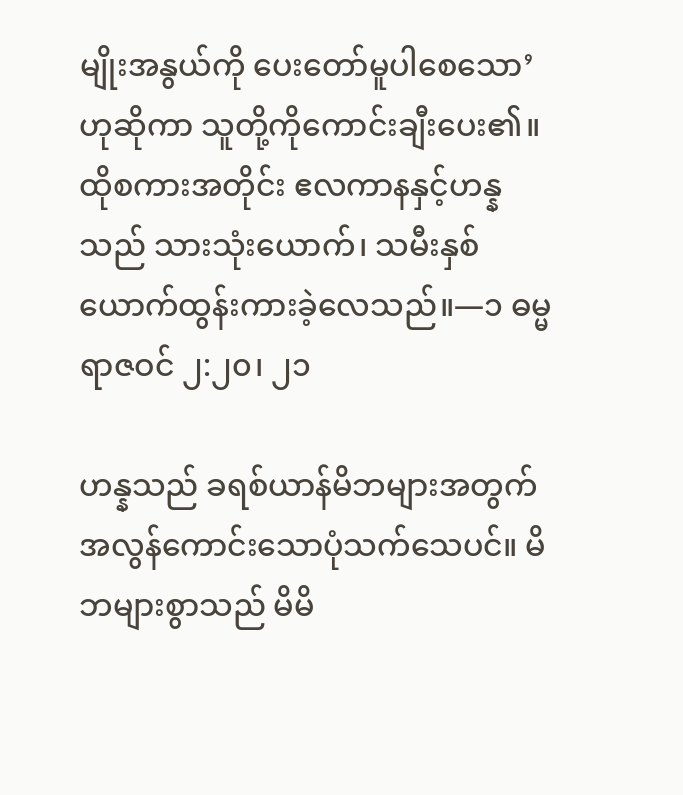မျိုးအနွယ်ကို ပေးတော်မူပါစေသော’ ဟုဆိုကာ သူတို့ကိုကောင်းချီးပေး၏။ ထိုစကားအတိုင်း ဧလကာနနှင့်ဟန္နသည် သားသုံးယောက်၊ သမီးနှစ်ယောက်ထွန်းကားခဲ့လေသည်။—၁ ဓမ္မရာဇဝင် ၂:၂၀၊ ၂၁

ဟန္နသည် ခရစ်ယာန်မိဘများအတွက် အလွန်ကောင်းသောပုံသက်သေပင်။ မိဘများစွာသည် မိမိ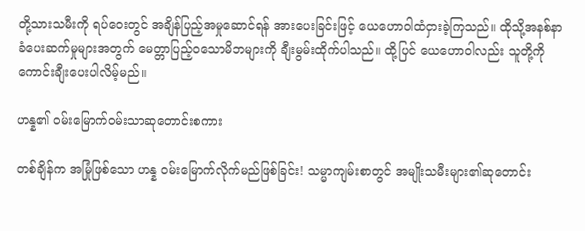တို့သားသမီးကို ရပ်ဝေးတွင် အချိန်ပြည့်အမှုဆောင်ရန် အားပေးခြင်းဖြင့် ယေဟောဝါထံငှားခဲ့ကြသည်။ ထိုသို့အနစ်နာခံပေးဆက်မှုများအတွက် မေတ္တာပြည့်ဝသောမိဘများကို ချီးမွမ်းထိုက်ပါသည်။ ထို့ပြင် ယေဟောဝါလည်း သူတို့ကို ကောင်းချီးပေးပါလိမ့်မည်။

ဟန္န၏ ဝမ်းမြောက်ဝမ်းသာဆုတောင်းစကား

တစ်ချိန်က အမြုံဖြစ်သော ဟန္န ဝမ်းမြောက်လိုက်မည်ဖြစ်ခြင်း! သမ္မာကျမ်းစာတွင် အမျိုးသမီးများ၏ဆုတောင်း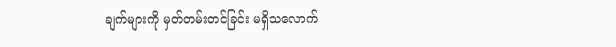ချက်များကို မှတ်တမ်းတင်ခြင်း မရှိသလောက်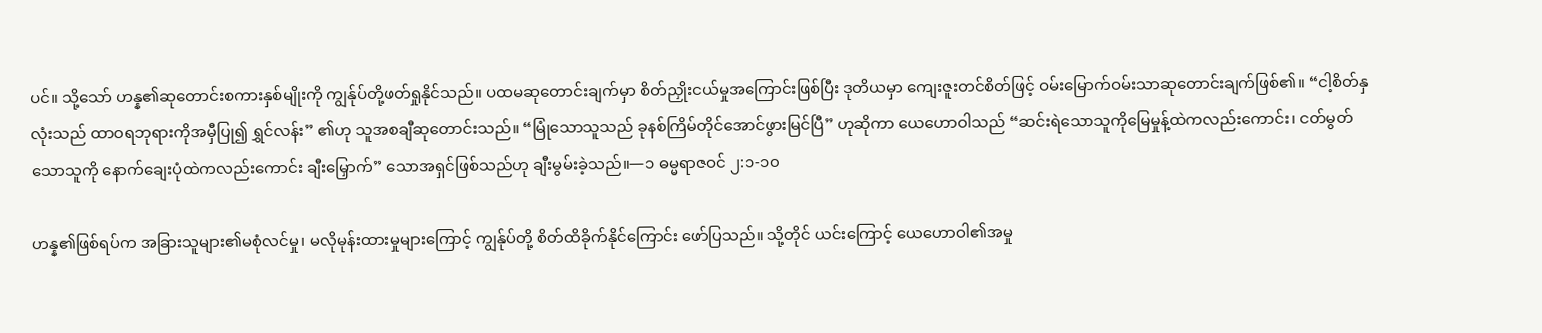ပင်။ သို့သော် ဟန္န၏ဆုတောင်းစကားနှစ်မျိုးကို ကျွန်ုပ်တို့ဖတ်ရှုနိုင်သည်။ ပထမဆုတောင်းချက်မှာ စိတ်ညှိုးငယ်မှုအကြောင်းဖြစ်ပြီး ဒုတိယမှာ ကျေးဇူးတင်စိတ်ဖြင့် ဝမ်းမြောက်ဝမ်းသာဆုတောင်းချက်ဖြစ်၏။ “ငါ့စိတ်နှလုံးသည် ထာဝရဘုရားကိုအမှီပြု၍ ရွှင်လန်း” ၏ဟု သူအစချီဆုတောင်းသည်။ “မြုံသောသူသည် ခုနစ်ကြိမ်တိုင်အောင်ဖွားမြင်ပြီ” ဟုဆိုကာ ယေဟောဝါသည် “ဆင်းရဲသောသူကိုမြေမှုန့်ထဲကလည်းကောင်း၊ ငတ်မွတ်သောသူကို နောက်ချေးပုံထဲကလည်းကောင်း ချီးမြှောက်” သောအရှင်ဖြစ်သည်ဟု ချီးမွမ်းခဲ့သည်။—၁ ဓမ္မရာဇဝင် ၂:၁-၁၀

ဟန္န၏ဖြစ်ရပ်က အခြားသူများ၏မစုံလင်မှု၊ မလိုမုန်းထားမှုများကြောင့် ကျွန်ုပ်တို့ စိတ်ထိခိုက်နိုင်ကြောင်း ဖော်ပြသည်။ သို့တိုင် ယင်းကြောင့် ယေဟောဝါ၏အမှု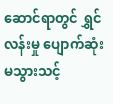ဆောင်ရာတွင် ရွှင်လန်းမှု ပျောက်ဆုံးမသွားသင့်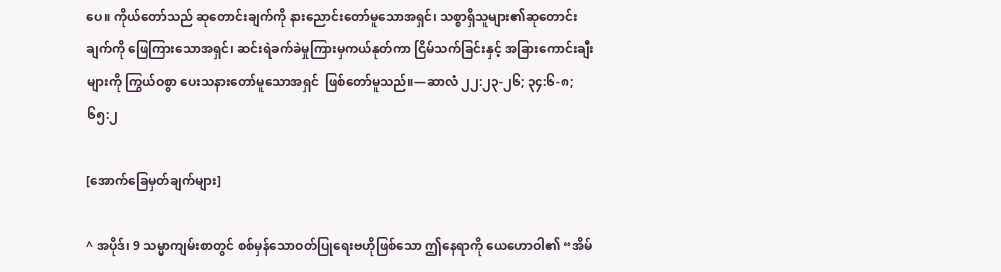ပေ။ ကိုယ်တော်သည် ဆုတောင်းချက်ကို နားညောင်းတော်မူသောအရှင်၊ သစ္စာရှိသူများ၏ဆုတောင်းချက်ကို ဖြေကြားသောအရှင်၊ ဆင်းရဲခက်ခဲမှုကြားမှကယ်နုတ်ကာ ငြိမ်သက်ခြင်းနှင့် အခြားကောင်းချီးများကို ကြွယ်ဝစွာ ပေးသနားတော်မူသောအရှင်  ဖြစ်တော်မူသည်။—ဆာလံ ၂၂:၂၃-၂၆; ၃၄:၆-၈; ၆၅:၂

[အောက်ခြေမှတ်ချက်များ]

^ အပိုဒ်၊ 9 သမ္မာကျမ်းစာတွင် စစ်မှန်သောဝတ်ပြုရေးဗဟိုဖြစ်သော ဤနေရာကို ယေဟောဝါ၏ “အိမ်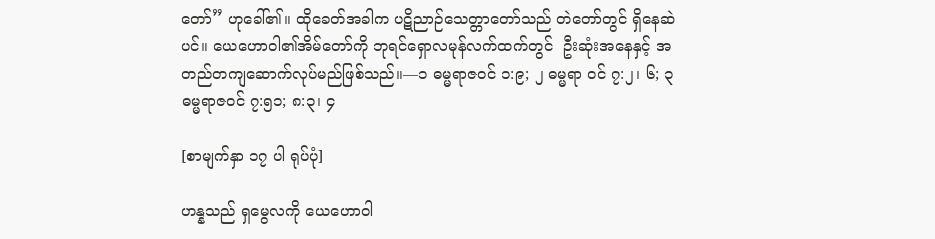တော်” ဟုခေါ်၏။ ထိုခေတ်အခါက ပဋိညာဉ်သေတ္တာတော်သည် တဲတော်တွင် ရှိနေဆဲပင်။ ယေဟောဝါ၏အိမ်တော်ကို ဘုရင်ရှောလမုန်လက်ထက်တွင်  ဦးဆုံးအနေနှင့် အတည်တကျဆောက်လုပ်မည်ဖြစ်သည်။—၁ ဓမ္မရာဇဝင် ၁:၉; ၂ ဓမ္မရာ ဝင် ၇:၂၊ ၆; ၃ ဓမ္မရာဇဝင် ၇:၅၁; ၈:၃၊ ၄

[စာမျက်နှာ ၁၇ ပါ ရုပ်ပုံ]

ဟန္နသည် ရှမွေလကို ယေဟောဝါ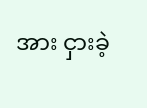အား ငှားခဲ့